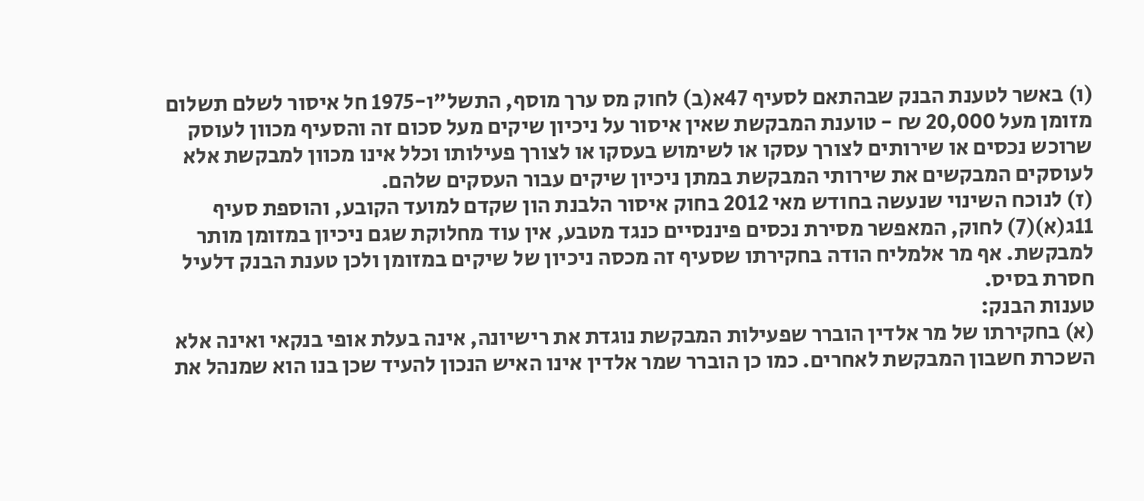(ו) באשר לטענת הבנק שבהתאם לסעיף 47א(ב) לחוק מס ערך מוסף, התשל"ו-1975 חל איסור לשלם תשלום מזומן מעל 20,000 ₪ - טוענת המבקשת שאין איסור על ניכיון שיקים מעל סכום זה והסעיף מכוון לעוסק שרוכש נכסים או שירותים לצורך עסקו או לשימוש בעסקו או לצורך פעילותו וכלל אינו מכוון למבקשת אלא לעוסקים המבקשים את שירותי המבקשת במתן ניכיון שיקים עבור העסקים שלהם.
(ז) לנוכח השינוי שנעשה בחודש מאי 2012 בחוק איסור הלבנת הון שקדם למועד הקובע, והוספת סעיף 11ג(א)(7) לחוק, המאפשר מסירת נכסים פיננסיים כנגד מטבע, אין עוד מחלוקת שגם ניכיון במזומן מותר למבקשת. אף מר אלמליח הודה בחקירתו שסעיף זה מכסה ניכיון של שיקים במזומן ולכן טענת הבנק דלעיל חסרת בסיס.
טענות הבנק:
(א) בחקירתו של מר אלדין הוברר שפעילות המבקשת נוגדת את רישיונה, אינה בעלת אופי בנקאי ואינה אלא השכרת חשבון המבקשת לאחרים. כמו כן הוברר שמר אלדין אינו האיש הנכון להעיד שכן בנו הוא שמנהל את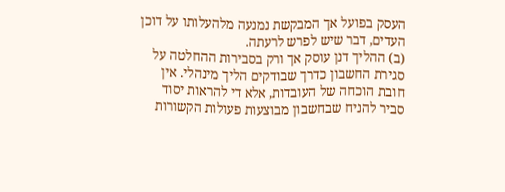העסק בפועל אך המבקשת נמנעה מלהעלותו על דוכן העדים, דבר שיש לפרש לרעתה.
(ב) ההליך דנן עוסק אך ורק בסבירות ההחלטה על סגירת החשבון כדרך שבודקים הליך מינהלי. אין חובת הוכחה של העובדות, אלא די להראות יסוד סביר להניח שבחשבון מבוצעות פעולות הקשורות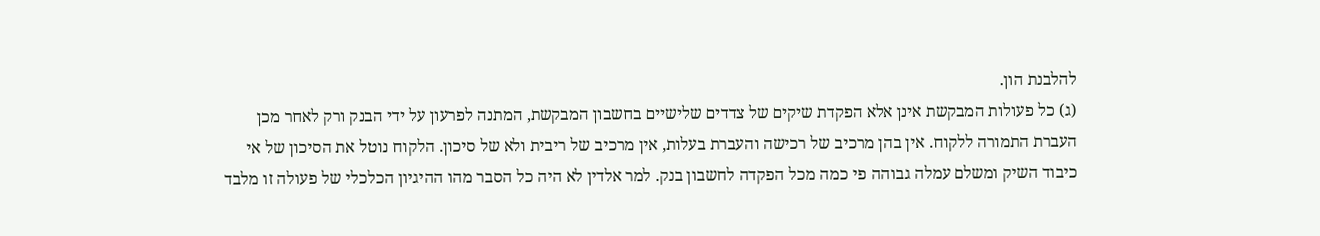להלבנת הון.
(ג) כל פעולות המבקשת אינן אלא הפקדת שיקים של צדדים שלישיים בחשבון המבקשת, המתנה לפרעון על ידי הבנק ורק לאחר מכן העברת התמורה ללקוח. אין בהן מרכיב של רכישה והעברת בעלות, אין מרכיב של ריבית ולא של סיכון. הלקוח נוטל את הסיכון של אי כיבוד השיק ומשלם עמלה גבוהה פי כמה מכל הפקדה לחשבון בנק. למר אלדין לא היה כל הסבר מהו ההיגיון הכלכלי של פעולה זו מלבד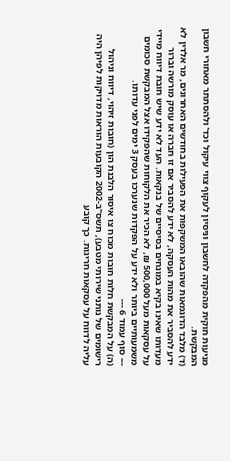מניעות חוקית מהפקדה לחשבון וניסיון לעקוף צווי עיקול וכד' ולהסתתר מאחורי חשבון המבקשת.
(ד) מלבד הדוגמאות שהובאו המשקפות את הפעילות בחודשים האחרונים, מר אלדין לא ידע להסביר את מהות העסקה, לא ידע להסביר אם זו חברה או עוסק מורשה וברור מעדותו שאינו בקיא במונחים בסיסיים של בנקאות. העד לא ידע שיש חובת דיווח מיידי על עסקאות מעל 500,000 ₪, לא הכיר את הלקוחות שהפקידו אצל המבקשת סכומים משמעותיים ביותר ולא ידע על הפקדות שנערכו בעסק 3 ימים לפני עדותו.
--- סוף עמוד 6 ---
(ה) על המבקשת חלות חובות מכוח צו איסור הלבנת הון (חובות זיהוי, דיווח וניהול רישומים של נותני שירותי מטבע), תשס"ב-2002 הקובעות הוראות מדויקות לפיהן היה עליה לדווח על עסקאות חריגות. כך קובע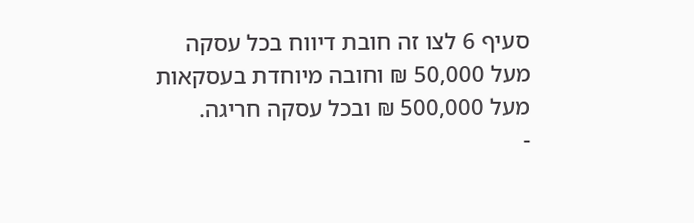סעיף 6 לצו זה חובת דיווח בכל עסקה מעל 50,000 ₪ וחובה מיוחדת בעסקאות מעל 500,000 ₪ ובכל עסקה חריגה.
-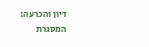דיון והכרעה:
המסגרת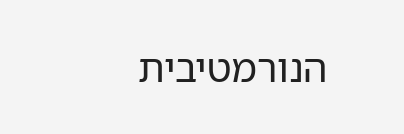הנורמטיבית